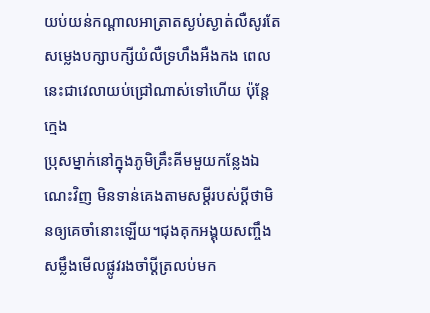យប់យន់កណ្តាលអាត្រាតស្ងប់ស្ងាត់លឺសូរតែសម្លេងបក្សាបក្សីយំលឺទ្រហឹងអឺងកង ពេលនេះជាវេលាយប់ជ្រៅណាស់ទៅហើយ ប៉ុន្តែក្មេង
ប្រុសម្នាក់នៅក្នុងភូមិគ្រឹះគីមមួយកន្លែងឯណេះវិញ មិនទាន់គេងតាមសម្តីរបស់ប្តីថាមិនឲ្យគេចាំនោះឡើយ។ជុងគុកអង្គុយសញ្ចឹងសម្លឹងមើលផ្លូវរងចាំប្តីត្រលប់មក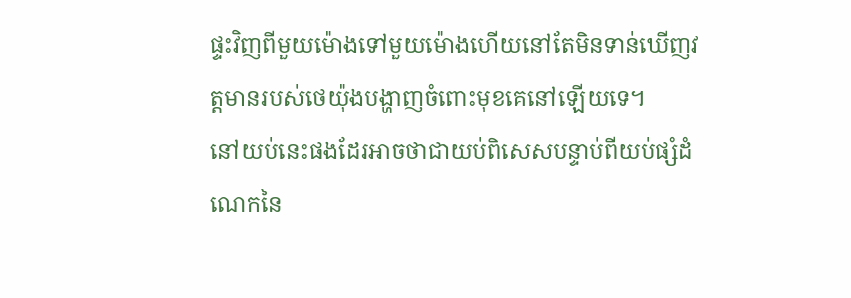ផ្ទះវិញពីមួយម៉ោងទៅមួយម៉ោងហើយនៅតែមិនទាន់ឃើញវត្តមានរបស់ថេយ៉ុងបង្ហាញចំពោះមុខគេនៅឡើយទេ។
នៅយប់នេះផងដែរអាចថាជាយប់ពិសេសបន្ទាប់ពីយប់ផ្សំដំណេកនៃ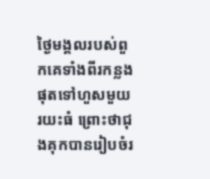ថ្ងៃមង្គលរបស់ពួកគេទាំងពីរកន្លងផុតទៅហួសមួយរយះធំ ព្រោះថាជុងគុកបានរៀបចំរ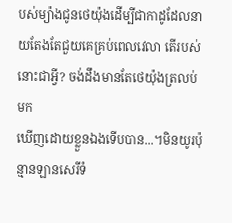បស់ម្យ៉ាងជូនថេយ៉ុងដើម្បីជាកាដូដែលនាយតែងតែជួយគេគ្រប់ពេលវេលា តើរបស់នោះជាអ្វី? ចង់ដឹងមានតែថេយ៉ុងត្រលប់មក
ឃើញដោយខ្លួនឯងទើបបាន...។មិនយូរប៉ុន្មានឡានសេរីទំ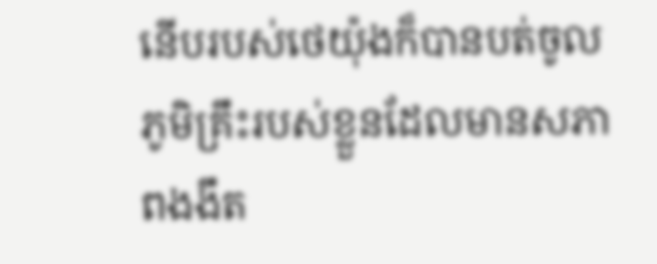នើបរបស់ថេយ៉ុងក៏បានបត់ចូលភូមិគ្រឹះរបស់ខ្លួនដែលមានសភាពងងឹត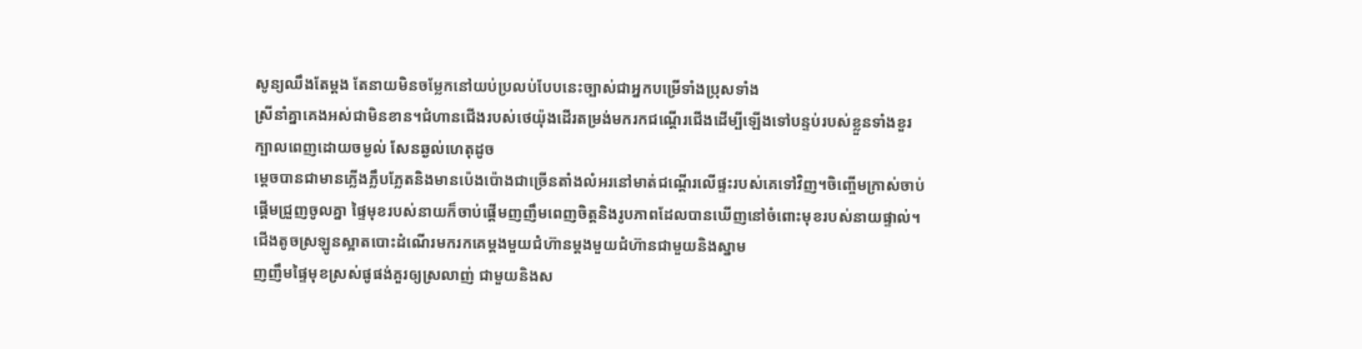សូន្យឈឹងតែម្តង តែនាយមិនចម្លែកនៅយប់ប្រលប់បែបនេះច្បាស់ជាអ្នកបម្រើទាំងប្រុសទាំង
ស្រីនាំគ្នាគេងអស់ជាមិនខាន។ជំហានជើងរបស់ថេយ៉ុងដើរតម្រង់មករកជណ្តើរជើងដើម្បីឡើងទៅបន្ទប់របស់ខ្លួនទាំងខួរក្បាលពេញដោយចម្ងល់ សែនឆ្ងល់ហេតុដូច
ម្តេចបានជាមានភ្លើងភ្លឹបភ្លែតនិងមានប៉េងប៉ោងជាច្រើនតាំងលំអរនៅមាត់ជណ្តើរលើផ្ទះរបស់គេទៅវិញ។ចិញ្ចើមក្រាស់ចាប់ផ្តើមជ្រួញចូលគ្នា ផ្ទៃមុខរបស់នាយក៏ចាប់ផ្តើមញញឹមពេញចិត្តនិងរូបភាពដែលបានឃើញនៅចំពោះមុខរបស់នាយផ្ទាល់។
ជើងតូចស្រឡូនស្អាតបោះដំណើរមករកគេម្តងមួយជំហ៊ានម្តងមួយជំហ៊ានជាមួយនិងស្នាម
ញញឹមផ្ទៃមុខស្រស់ផូផង់គួរឲ្យស្រលាញ់ ជាមួយនិងស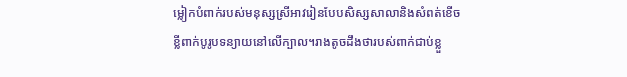ម្លៀកបំពាក់របស់មនុស្សស្រីអាវរៀនបែបសិស្សសាលានិងសំពត់ខើចខ្លីពាក់បូរូបទន្យាយនៅលើក្បាល។រាងតូចដឹងថារបស់ពាក់ជាប់ខ្លួ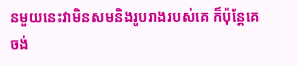នមួយនេះវាមិនសមនិងរូបរាងរបស់គេ ក៏ប៉ុន្តែគេចង់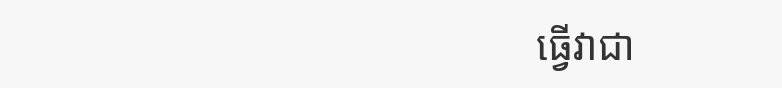ធ្វើវាជា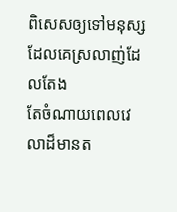ពិសេសឲ្យទៅមនុស្សដែលគេស្រលាញ់ដែលតែង
តែចំណាយពេលវេលាដ៏មានត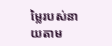ម្លៃរបស់នាយតាម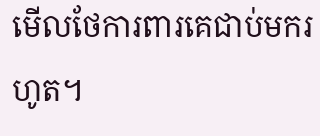មើលថែការពារគេជាប់មករហូត។